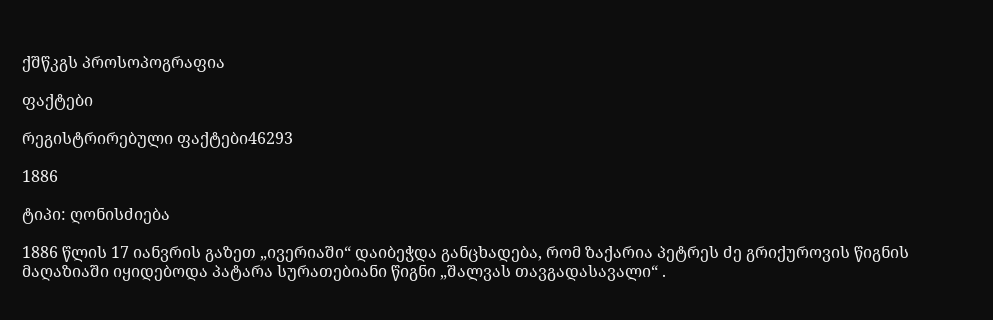ქშწკგს პროსოპოგრაფია

ფაქტები

რეგისტრირებული ფაქტები46293

1886

ტიპი: ღონისძიება

1886 წლის 17 იანვრის გაზეთ „ივერიაში“ დაიბეჭდა განცხადება, რომ ზაქარია პეტრეს ძე გრიქუროვის წიგნის მაღაზიაში იყიდებოდა პატარა სურათებიანი წიგნი „შალვას თავგადასავალი“ .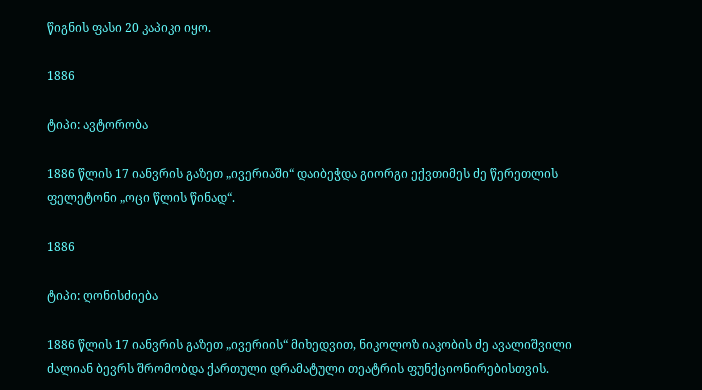წიგნის ფასი 20 კაპიკი იყო.

1886

ტიპი: ავტორობა

1886 წლის 17 იანვრის გაზეთ „ივერიაში“ დაიბეჭდა გიორგი ექვთიმეს ძე წერეთლის ფელეტონი „ოცი წლის წინად“.

1886

ტიპი: ღონისძიება

1886 წლის 17 იანვრის გაზეთ „ივერიის“ მიხედვით, ნიკოლოზ იაკობის ძე ავალიშვილი ძალიან ბევრს შრომობდა ქართული დრამატული თეატრის ფუნქციონირებისთვის.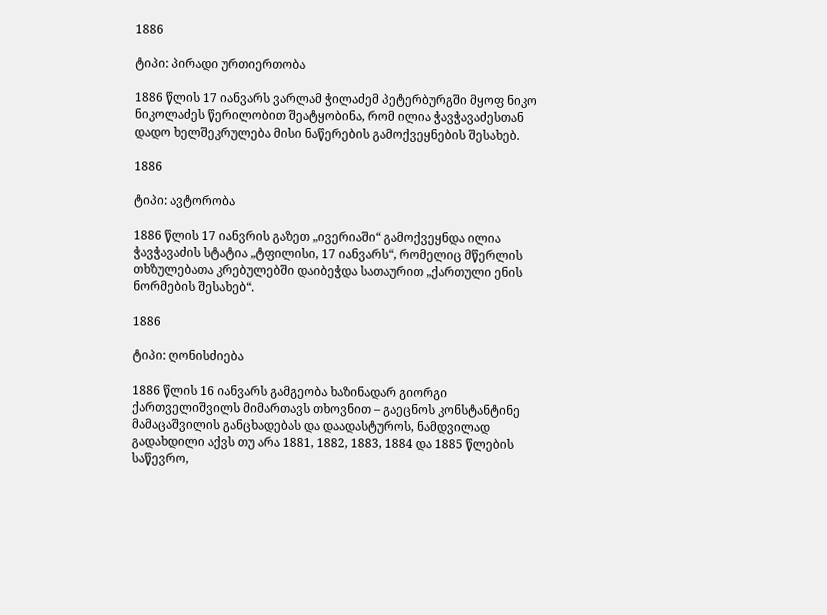1886

ტიპი: პირადი ურთიერთობა

1886 წლის 17 იანვარს ვარლამ ჭილაძემ პეტერბურგში მყოფ ნიკო ნიკოლაძეს წერილობით შეატყობინა, რომ ილია ჭავჭავაძესთან დადო ხელშეკრულება მისი ნაწერების გამოქვეყნების შესახებ.

1886

ტიპი: ავტორობა

1886 წლის 17 იანვრის გაზეთ „ივერიაში“ გამოქვეყნდა ილია ჭავჭავაძის სტატია „ტფილისი, 17 იანვარს“, რომელიც მწერლის თხზულებათა კრებულებში დაიბეჭდა სათაურით „ქართული ენის ნორმების შესახებ“.

1886

ტიპი: ღონისძიება

1886 წლის 16 იანვარს გამგეობა ხაზინადარ გიორგი ქართველიშვილს მიმართავს თხოვნით – გაეცნოს კონსტანტინე მამაცაშვილის განცხადებას და დაადასტუროს, ნამდვილად გადახდილი აქვს თუ არა 1881, 1882, 1883, 1884 და 1885 წლების საწევრო,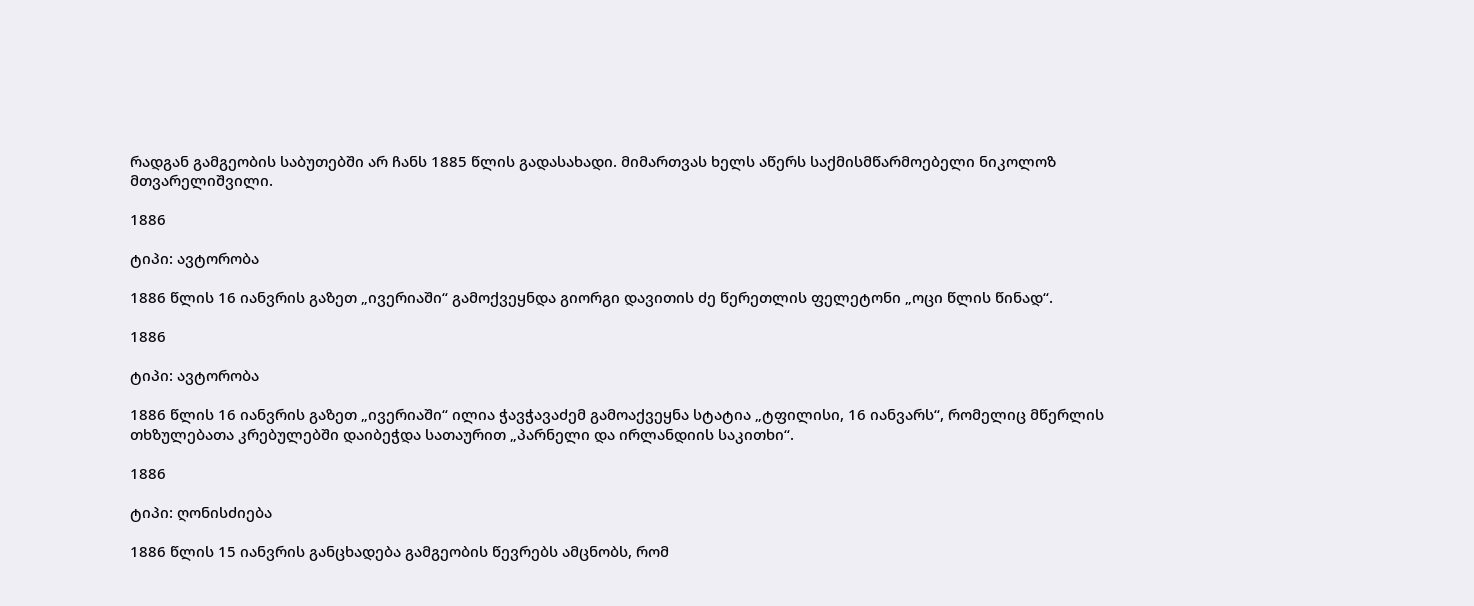რადგან გამგეობის საბუთებში არ ჩანს 1885 წლის გადასახადი. მიმართვას ხელს აწერს საქმისმწარმოებელი ნიკოლოზ მთვარელიშვილი.

1886

ტიპი: ავტორობა

1886 წლის 16 იანვრის გაზეთ „ივერიაში“ გამოქვეყნდა გიორგი დავითის ძე წერეთლის ფელეტონი „ოცი წლის წინად“.

1886

ტიპი: ავტორობა

1886 წლის 16 იანვრის გაზეთ „ივერიაში“ ილია ჭავჭავაძემ გამოაქვეყნა სტატია „ტფილისი, 16 იანვარს“, რომელიც მწერლის თხზულებათა კრებულებში დაიბეჭდა სათაურით „პარნელი და ირლანდიის საკითხი“.

1886

ტიპი: ღონისძიება

1886 წლის 15 იანვრის განცხადება გამგეობის წევრებს ამცნობს, რომ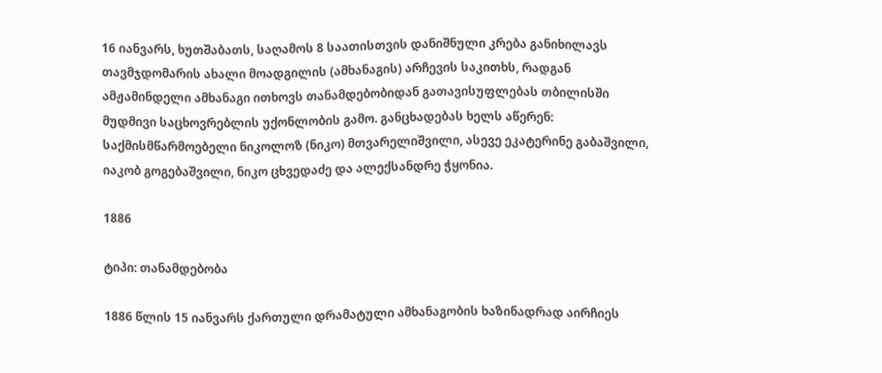16 იანვარს, ხუთშაბათს, საღამოს 8 საათისთვის დანიშნული კრება განიხილავს თავმჯდომარის ახალი მოადგილის (ამხანაგის) არჩევის საკითხს, რადგან ამჟამინდელი ამხანაგი ითხოვს თანამდებობიდან გათავისუფლებას თბილისში მუდმივი საცხოვრებლის უქონლობის გამო. განცხადებას ხელს აწერენ: საქმისმწარმოებელი ნიკოლოზ (ნიკო) მთვარელიშვილი, ასევე ეკატერინე გაბაშვილი, იაკობ გოგებაშვილი, ნიკო ცხვედაძე და ალექსანდრე ჭყონია.

1886

ტიპი: თანამდებობა

1886 წლის 15 იანვარს ქართული დრამატული ამხანაგობის ხაზინადრად აირჩიეს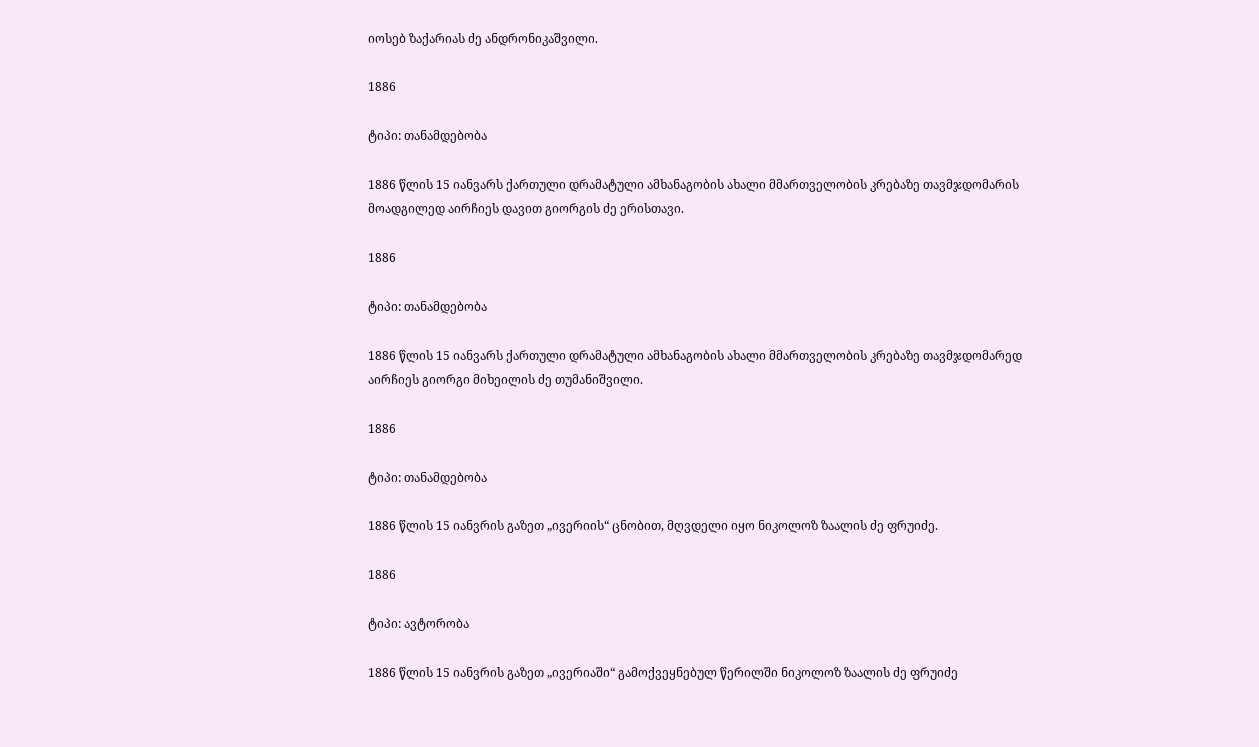იოსებ ზაქარიას ძე ანდრონიკაშვილი.

1886

ტიპი: თანამდებობა

1886 წლის 15 იანვარს ქართული დრამატული ამხანაგობის ახალი მმართველობის კრებაზე თავმჯდომარის მოადგილედ აირჩიეს დავით გიორგის ძე ერისთავი.

1886

ტიპი: თანამდებობა

1886 წლის 15 იანვარს ქართული დრამატული ამხანაგობის ახალი მმართველობის კრებაზე თავმჯდომარედ აირჩიეს გიორგი მიხეილის ძე თუმანიშვილი.

1886

ტიპი: თანამდებობა

1886 წლის 15 იანვრის გაზეთ „ივერიის“ ცნობით, მღვდელი იყო ნიკოლოზ ზაალის ძე ფრუიძე.

1886

ტიპი: ავტორობა

1886 წლის 15 იანვრის გაზეთ „ივერიაში“ გამოქვეყნებულ წერილში ნიკოლოზ ზაალის ძე ფრუიძე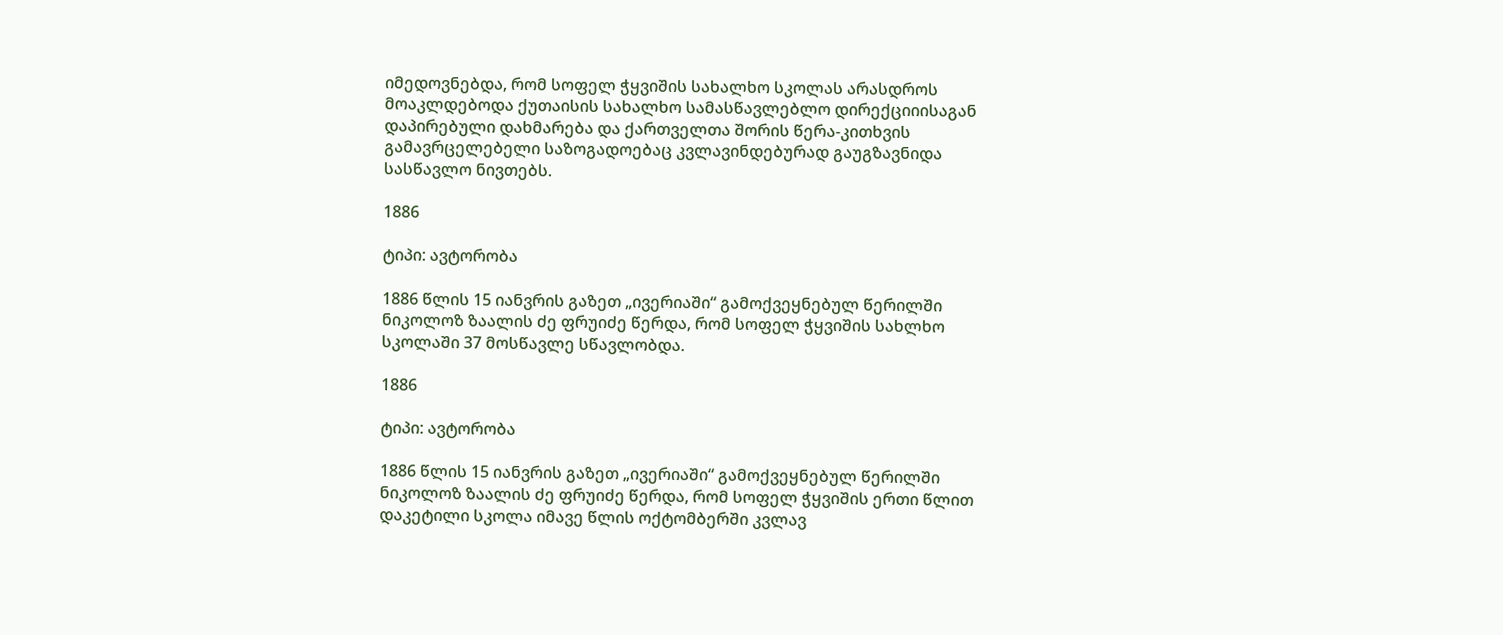იმედოვნებდა, რომ სოფელ ჭყვიშის სახალხო სკოლას არასდროს მოაკლდებოდა ქუთაისის სახალხო სამასწავლებლო დირექციიისაგან დაპირებული დახმარება და ქართველთა შორის წერა-კითხვის გამავრცელებელი საზოგადოებაც კვლავინდებურად გაუგზავნიდა სასწავლო ნივთებს.

1886

ტიპი: ავტორობა

1886 წლის 15 იანვრის გაზეთ „ივერიაში“ გამოქვეყნებულ წერილში ნიკოლოზ ზაალის ძე ფრუიძე წერდა, რომ სოფელ ჭყვიშის სახლხო სკოლაში 37 მოსწავლე სწავლობდა.

1886

ტიპი: ავტორობა

1886 წლის 15 იანვრის გაზეთ „ივერიაში“ გამოქვეყნებულ წერილში ნიკოლოზ ზაალის ძე ფრუიძე წერდა, რომ სოფელ ჭყვიშის ერთი წლით დაკეტილი სკოლა იმავე წლის ოქტომბერში კვლავ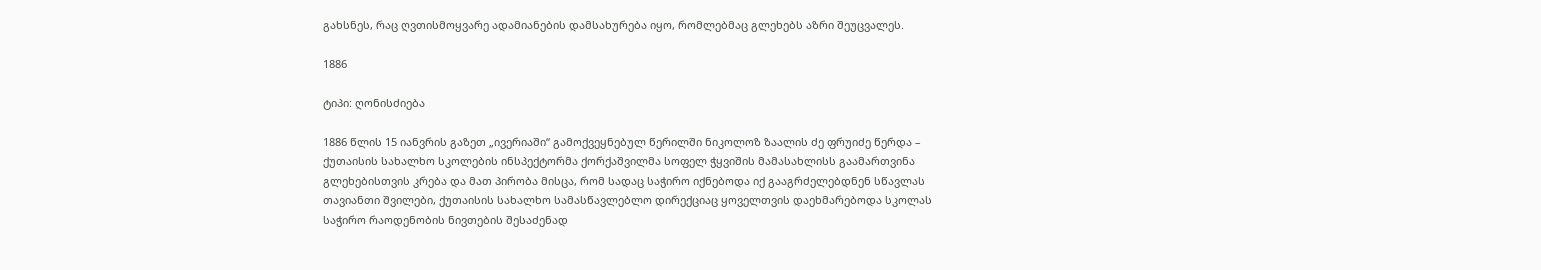გახსნეს, რაც ღვთისმოყვარე ადამიანების დამსახურება იყო, რომლებმაც გლეხებს აზრი შეუცვალეს.

1886

ტიპი: ღონისძიება

1886 წლის 15 იანვრის გაზეთ „ივერიაში“ გამოქვეყნებულ წერილში ნიკოლოზ ზაალის ძე ფრუიძე წერდა – ქუთაისის სახალხო სკოლების ინსპექტორმა ქორქაშვილმა სოფელ ჭყვიშის მამასახლისს გაამართვინა გლეხებისთვის კრება და მათ პირობა მისცა, რომ სადაც საჭირო იქნებოდა იქ გააგრძელებდნენ სწავლას თავიანთი შვილები, ქუთაისის სახალხო სამასწავლებლო დირექციაც ყოველთვის დაეხმარებოდა სკოლას საჭირო რაოდენობის ნივთების შესაძენად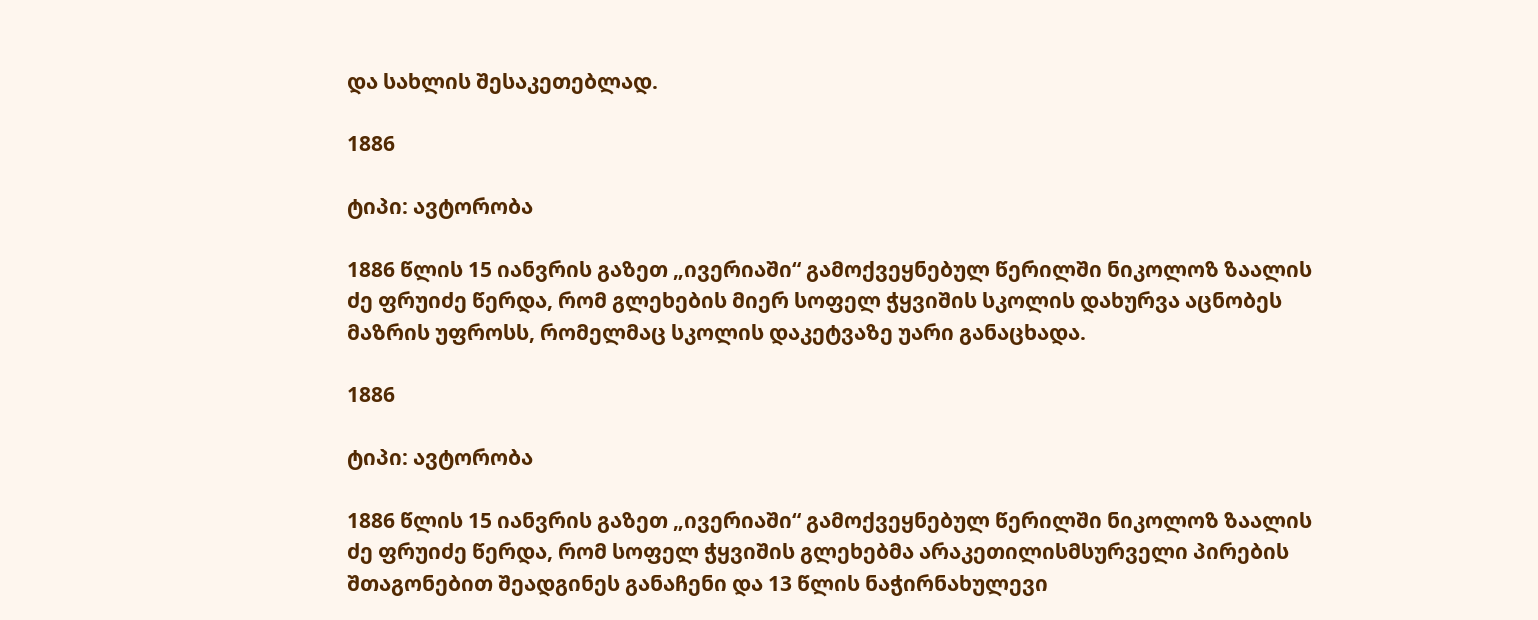და სახლის შესაკეთებლად.

1886

ტიპი: ავტორობა

1886 წლის 15 იანვრის გაზეთ „ივერიაში“ გამოქვეყნებულ წერილში ნიკოლოზ ზაალის ძე ფრუიძე წერდა, რომ გლეხების მიერ სოფელ ჭყვიშის სკოლის დახურვა აცნობეს მაზრის უფროსს, რომელმაც სკოლის დაკეტვაზე უარი განაცხადა.

1886

ტიპი: ავტორობა

1886 წლის 15 იანვრის გაზეთ „ივერიაში“ გამოქვეყნებულ წერილში ნიკოლოზ ზაალის ძე ფრუიძე წერდა, რომ სოფელ ჭყვიშის გლეხებმა არაკეთილისმსურველი პირების შთაგონებით შეადგინეს განაჩენი და 13 წლის ნაჭირნახულევი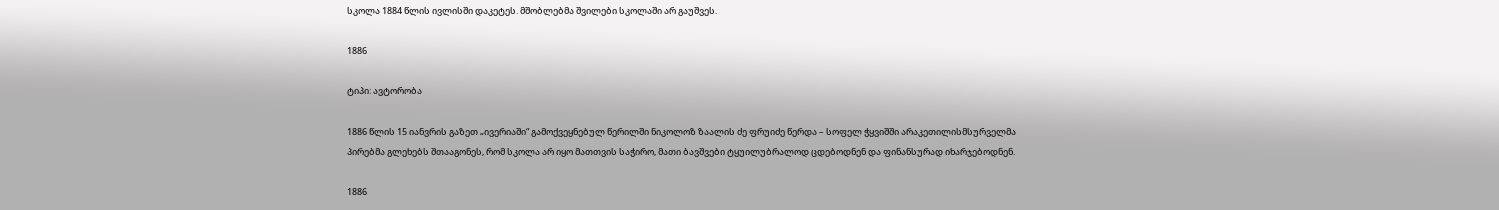სკოლა 1884 წლის ივლისში დაკეტეს. მშობლებმა შვილები სკოლაში არ გაუშვეს.

1886

ტიპი: ავტორობა

1886 წლის 15 იანვრის გაზეთ „ივერიაში“ გამოქვეყნებულ წერილში ნიკოლოზ ზაალის ძე ფრუიძე წერდა – სოფელ ჭყვიშში არაკეთილისმსურველმა პირებმა გლეხებს შთააგონეს, რომ სკოლა არ იყო მათთვის საჭირო, მათი ბავშვები ტყუილუბრალოდ ცდებოდნენ და ფინანსურად იხარჯებოდნენ.

1886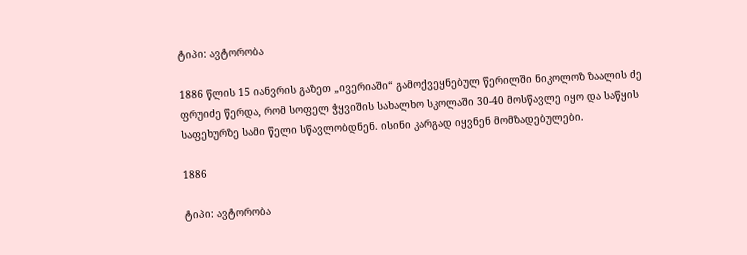ტიპი: ავტორობა

1886 წლის 15 იანვრის გაზეთ „ივერიაში“ გამოქვეყნებულ წერილში ნიკოლოზ ზაალის ძე ფრუიძე წერდა, რომ სოფელ ჭყვიშის სახალხო სკოლაში 30-40 მოსწავლე იყო და საწყის საფეხურზე სამი წელი სწავლობდნენ. ისინი კარგად იყვნენ მომზადებულები.

1886

ტიპი: ავტორობა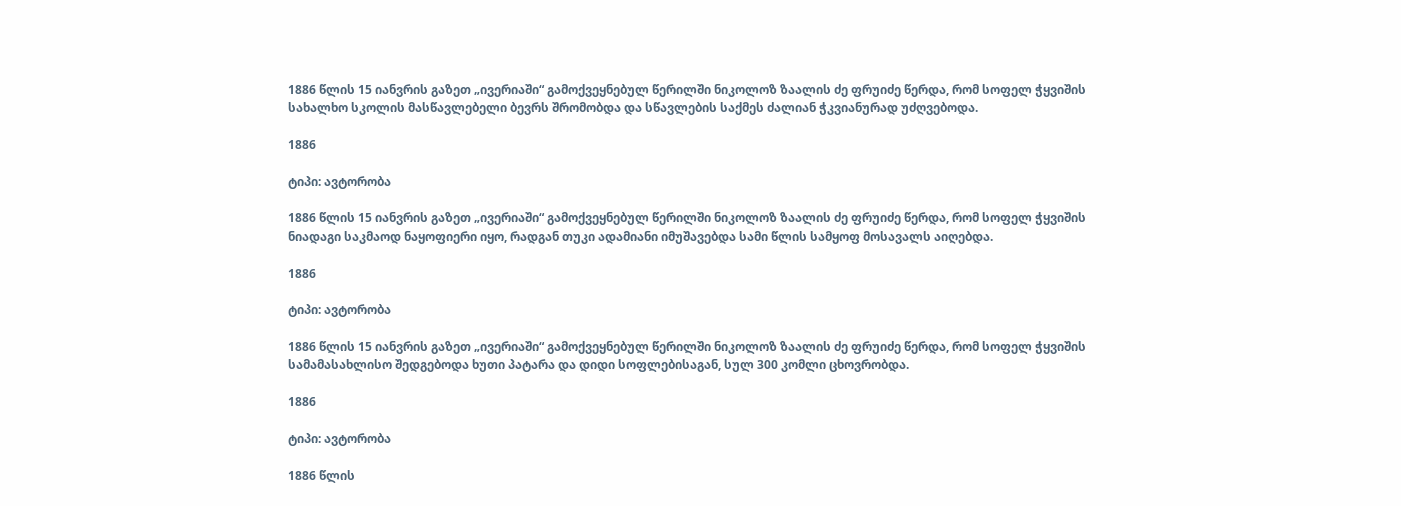1886 წლის 15 იანვრის გაზეთ „ივერიაში“ გამოქვეყნებულ წერილში ნიკოლოზ ზაალის ძე ფრუიძე წერდა, რომ სოფელ ჭყვიშის სახალხო სკოლის მასწავლებელი ბევრს შრომობდა და სწავლების საქმეს ძალიან ჭკვიანურად უძღვებოდა.

1886

ტიპი: ავტორობა

1886 წლის 15 იანვრის გაზეთ „ივერიაში“ გამოქვეყნებულ წერილში ნიკოლოზ ზაალის ძე ფრუიძე წერდა, რომ სოფელ ჭყვიშის ნიადაგი საკმაოდ ნაყოფიერი იყო, რადგან თუკი ადამიანი იმუშავებდა სამი წლის სამყოფ მოსავალს აიღებდა.

1886

ტიპი: ავტორობა

1886 წლის 15 იანვრის გაზეთ „ივერიაში“ გამოქვეყნებულ წერილში ნიკოლოზ ზაალის ძე ფრუიძე წერდა, რომ სოფელ ჭყვიშის სამამასახლისო შედგებოდა ხუთი პატარა და დიდი სოფლებისაგან, სულ 300 კომლი ცხოვრობდა.

1886

ტიპი: ავტორობა

1886 წლის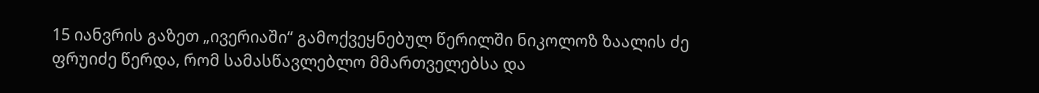15 იანვრის გაზეთ „ივერიაში“ გამოქვეყნებულ წერილში ნიკოლოზ ზაალის ძე ფრუიძე წერდა, რომ სამასწავლებლო მმართველებსა და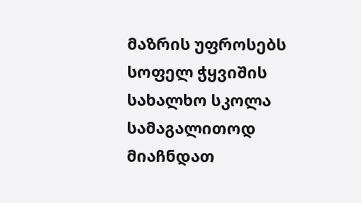მაზრის უფროსებს სოფელ ჭყვიშის სახალხო სკოლა სამაგალითოდ მიაჩნდათ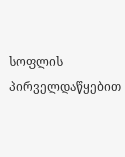სოფლის პირველდაწყებით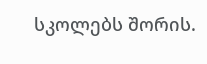სკოლებს შორის.